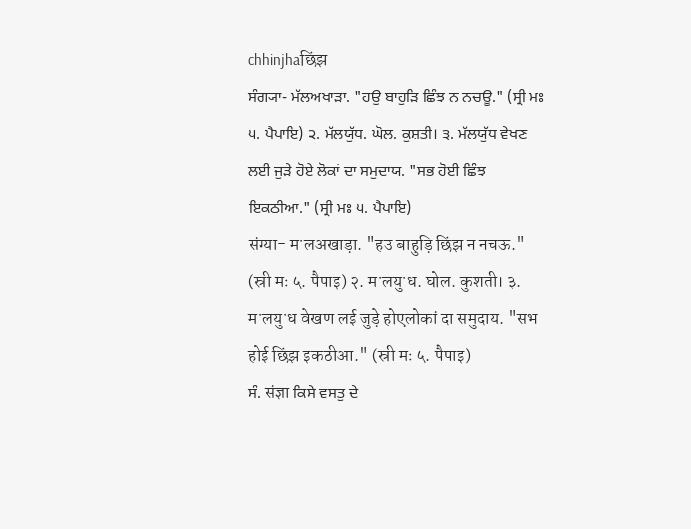chhinjhaछिंझ
ਸੰਗ੍ਯਾ- ਮੱਲਅਖਾੜਾ. "ਹਉ ਬਾਹੁੜਿ ਛਿੰਝ ਨ ਨਚਊ." (ਸ੍ਰੀ ਮਃ ੫. ਪੈਪਾਇ) ੨. ਮੱਲਯੁੱਧ. ਘੋਲ. ਕੁਸ਼ਤੀ। ੩. ਮੱਲਯੁੱਧ ਵੇਖਣ ਲਈ ਜੁੜੇ ਹੋਏ ਲੋਕਾਂ ਦਾ ਸਮੁਦਾਯ. "ਸਭ ਹੋਈ ਛਿੰਝ ਇਕਠੀਆ." (ਸ੍ਰੀ ਮਃ ੫. ਪੈਪਾਇ)
संग्या- मॱलअखाड़ा. "हउ बाहुड़ि छिंझ न नचऊ." (स्री मः ५. पैपाइ) २. मॱलयुॱध. घोल. कुशती। ३. मॱलयुॱध वेखण लई जुड़े होएलोकां दा समुदाय. "सभ होई छिंझ इकठीआ." (स्री मः ५. पैपाइ)
ਸੰ. संज्ञा ਕਿਸੇ ਵਸਤੁ ਦੇ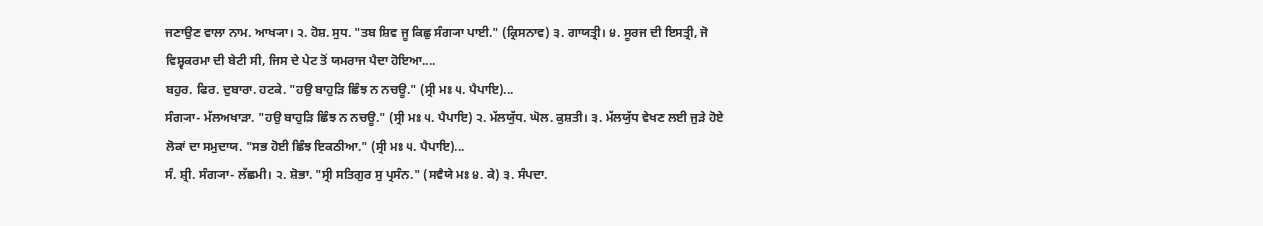ਜਣਾਉਣ ਵਾਲਾ ਨਾਮ. ਆਖ੍ਯਾ। ੨. ਹੋਸ਼. ਸੁਧ. "ਤਬ ਸ਼ਿਵ ਜੂ ਕਿਛੁ ਸੰਗ੍ਯਾ ਪਾਈ." (ਕ੍ਰਿਸਨਾਵ) ੩. ਗਾਯਤ੍ਰੀ। ੪. ਸੂਰਜ ਦੀ ਇਸਤ੍ਰੀ, ਜੋ ਵਿਸ਼੍ਵਕਰਮਾ ਦੀ ਬੇਟੀ ਸੀ, ਜਿਸ ਦੇ ਪੇਟ ਤੋਂ ਯਮਰਾਜ ਪੈਦਾ ਹੋਇਆ....
ਬਹੁਰ. ਫਿਰ. ਦੁਬਾਰਾ. ਹਟਕੇ. "ਹਉ ਬਾਹੁੜਿ ਛਿੰਝ ਨ ਨਚਊ." (ਸ੍ਰੀ ਮਃ ੫. ਪੈਪਾਇ)...
ਸੰਗ੍ਯਾ- ਮੱਲਅਖਾੜਾ. "ਹਉ ਬਾਹੁੜਿ ਛਿੰਝ ਨ ਨਚਊ." (ਸ੍ਰੀ ਮਃ ੫. ਪੈਪਾਇ) ੨. ਮੱਲਯੁੱਧ. ਘੋਲ. ਕੁਸ਼ਤੀ। ੩. ਮੱਲਯੁੱਧ ਵੇਖਣ ਲਈ ਜੁੜੇ ਹੋਏ ਲੋਕਾਂ ਦਾ ਸਮੁਦਾਯ. "ਸਭ ਹੋਈ ਛਿੰਝ ਇਕਠੀਆ." (ਸ੍ਰੀ ਮਃ ੫. ਪੈਪਾਇ)...
ਸੰ. ਸ਼੍ਰੀ. ਸੰਗ੍ਯਾ- ਲੱਛਮੀ। ੨. ਸ਼ੋਭਾ. "ਸ੍ਰੀ ਸਤਿਗੁਰ ਸੁ ਪ੍ਰਸੰਨ." (ਸਵੈਯੇ ਮਃ ੪. ਕੇ) ੩. ਸੰਪਦਾ.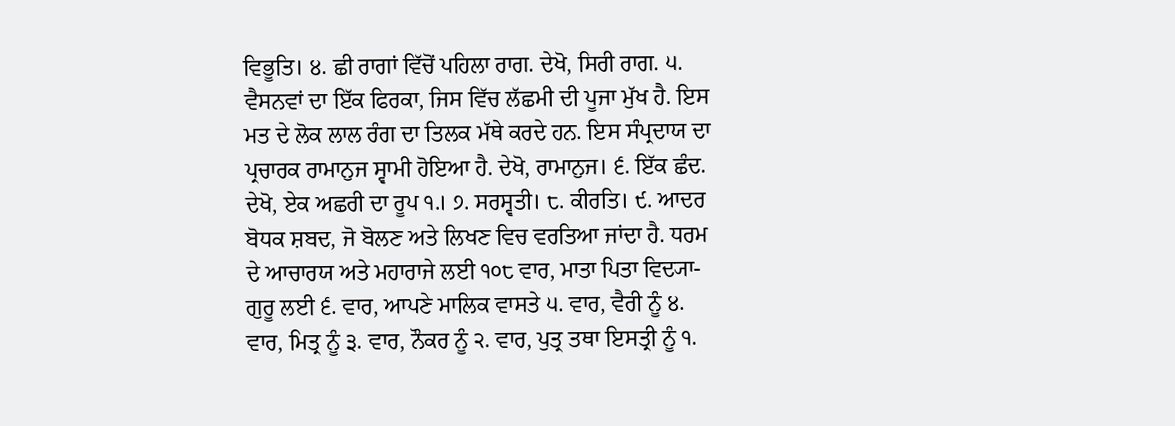ਵਿਭੂਤਿ। ੪. ਛੀ ਰਾਗਾਂ ਵਿੱਚੋਂ ਪਹਿਲਾ ਰਾਗ. ਦੇਖੋ, ਸਿਰੀ ਰਾਗ. ੫. ਵੈਸਨਵਾਂ ਦਾ ਇੱਕ ਫਿਰਕਾ, ਜਿਸ ਵਿੱਚ ਲੱਛਮੀ ਦੀ ਪੂਜਾ ਮੁੱਖ ਹੈ. ਇਸ ਮਤ ਦੇ ਲੋਕ ਲਾਲ ਰੰਗ ਦਾ ਤਿਲਕ ਮੱਥੇ ਕਰਦੇ ਹਨ. ਇਸ ਸੰਪ੍ਰਦਾਯ ਦਾ ਪ੍ਰਚਾਰਕ ਰਾਮਾਨੁਜ ਸ੍ਵਾਮੀ ਹੋਇਆ ਹੈ. ਦੇਖੋ, ਰਾਮਾਨੁਜ। ੬. ਇੱਕ ਛੰਦ. ਦੇਖੋ, ਏਕ ਅਛਰੀ ਦਾ ਰੂਪ ੧.। ੭. ਸਰਸ੍ਵਤੀ। ੮. ਕੀਰਤਿ। ੯. ਆਦਰ ਬੋਧਕ ਸ਼ਬਦ, ਜੋ ਬੋਲਣ ਅਤੇ ਲਿਖਣ ਵਿਚ ਵਰਤਿਆ ਜਾਂਦਾ ਹੈ. ਧਰਮ ਦੇ ਆਚਾਰਯ ਅਤੇ ਮਹਾਰਾਜੇ ਲਈ ੧੦੮ ਵਾਰ, ਮਾਤਾ ਪਿਤਾ ਵਿਦ੍ਯਾ- ਗੁਰੂ ਲਈ ੬. ਵਾਰ, ਆਪਣੇ ਮਾਲਿਕ ਵਾਸਤੇ ੫. ਵਾਰ, ਵੈਰੀ ਨੂੰ ੪. ਵਾਰ, ਮਿਤ੍ਰ ਨੂੰ ੩. ਵਾਰ, ਨੌਕਰ ਨੂੰ ੨. ਵਾਰ, ਪੁਤ੍ਰ ਤਥਾ ਇਸਤ੍ਰੀ ਨੂੰ ੧.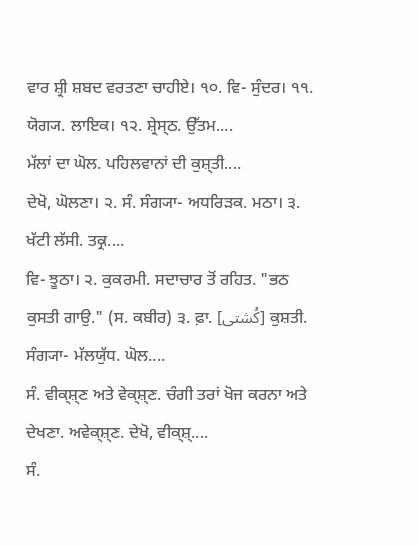ਵਾਰ ਸ਼੍ਰੀ ਸ਼ਬਦ ਵਰਤਣਾ ਚਾਹੀਏ। ੧੦. ਵਿ- ਸੁੰਦਰ। ੧੧. ਯੋਗ੍ਯ. ਲਾਇਕ। ੧੨. ਸ਼੍ਰੇਸ੍ਠ. ਉੱਤਮ....
ਮੱਲਾਂ ਦਾ ਘੋਲ. ਪਹਿਲਵਾਨਾਂ ਦੀ ਕੁਸ਼੍ਤੀ....
ਦੇਖੋ, ਘੋਲਣਾ। ੨. ਸੰ. ਸੰਗ੍ਯਾ- ਅਧਰਿੜਕ. ਮਠਾ। ੩. ਖੱਟੀ ਲੱਸੀ. ਤਕ੍ਰ....
ਵਿ- ਝੂਠਾ। ੨. ਕੁਕਰਮੀ. ਸਦਾਚਾਰ ਤੋਂ ਰਹਿਤ. "ਭਠ ਕੁਸਤੀ ਗਾਉ." (ਸ. ਕਬੀਰ) ੩. ਫ਼ਾ. [کُشتی] ਕੁਸ਼ਤੀ. ਸੰਗ੍ਯਾ- ਮੱਲਯੁੱਧ. ਘੋਲ....
ਸੰ. ਵੀਕ੍ਸ਼੍ਣ ਅਤੇ ਵੇਕ੍ਸ਼੍ਣ. ਚੰਗੀ ਤਰਾਂ ਖੋਜ ਕਰਨਾ ਅਤੇ ਦੇਖਣਾ. ਅਵੇਕ੍ਸ਼੍ਣ. ਦੇਖੋ, ਵੀਕ੍ਸ਼੍....
ਸੰ.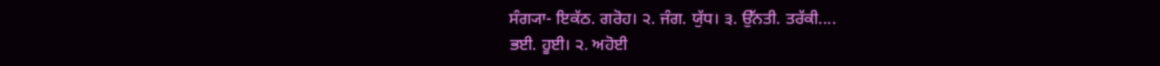ਸੰਗ੍ਯਾ- ਇਕੱਠ. ਗਰੋਹ। ੨. ਜੰਗ. ਯੁੱਧ। ੩. ਉੱਨਤੀ. ਤਰੱਕੀ....
ਭਈ. ਹੂਈ। ੨. ਅਹੋਈ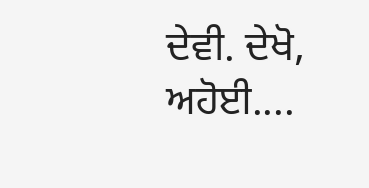ਦੇਵੀ. ਦੇਖੋ, ਅਹੋਈ....